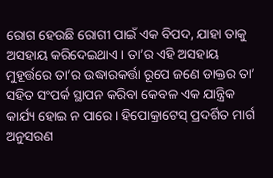ରୋଗ ହେଉଛି ରୋଗୀ ପାଇଁ ଏକ ବିପଦ, ଯାହା ତାକୁ ଅସହାୟ କରିଦେଇଥାଏ। ତା’ର ଏହି ଅସହାୟ ମୁହୂର୍ତ୍ତରେ ତା’ର ଉଦ୍ଧାରକର୍ତ୍ତା ରୂପେ ଜଣେ ଡାକ୍ତର ତା’ ସହିତ ସଂପର୍କ ସ୍ଥାପନ କରିବା କେବଳ ଏକ ଯାନ୍ତ୍ରିକ କାର୍ଯ୍ୟ ହୋଇ ନ ପାରେ। ହିପୋକ୍ରାଟେସ୍ ପ୍ରଦର୍ଶିତ ମାର୍ଗ ଅନୁସରଣ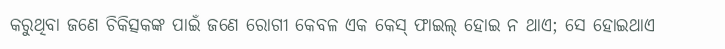କରୁଥିବା ଜଣେ ଚିକିତ୍ସକଙ୍କ ପାଇଁ ଜଣେ ରୋଗୀ କେବଳ ଏକ କେସ୍ ଫାଇଲ୍ ହୋଇ ନ ଥାଏ; ସେ ହୋଇଥାଏ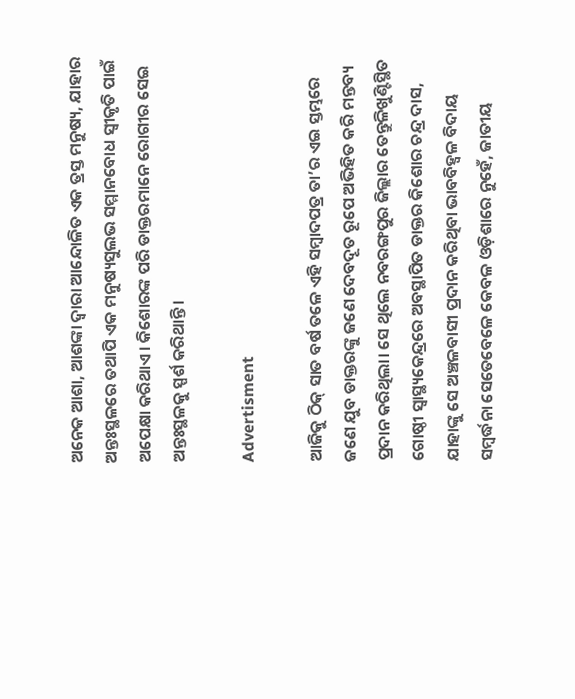ଅନେକ ଆଶା, ଆଶଙ୍କା ଦ୍ବାରା ଆନ୍ଦୋଳିତ ଏକ ତ୍ରସ୍ତ ମନୁଷ୍ୟ, ଯାହାର ଅନ୍ତଃସ୍ଥଳରେ ତଥାପି ଏକ ମନୁଷ୍ୟସୁଲଭ ସମ୍ମାନବୋଧ ସ୍ବୀକୃତି ପାଇଁ ଅପେକ୍ଷା କରିଥାଏ। କିଶୋରଙ୍କ ପରି ଡାକ୍ତରମାନେ ରୋଗୀର ସେଇ ଅନ୍ତଃସ୍ଥଳକୁ ସ୍ପର୍ଶ କରିଥାନ୍ତି।

Advertisment

ଆଜିକୁ ଠିକ୍ ସାତ ବର୍ଷ ତଳେ ଏହି ସମ୍ବାଦପତ୍ର ତା’ର ଏଇ ସ୍ତମ୍ଭରେ ଜଣେ ଯୁବ ଡାକ୍ତରଙ୍କୁ ଜଣେ ଦେବଦୂତ ରୂପେ ଅଭିହିତ କରି ମନ୍ତବ୍ୟ ପ୍ରଦାନ କରିଥିଲା। ସେ ଥିଲେ ନବରଙ୍ଗପୁର ଜିଲ୍ଲାର ତେନ୍ତୁଳିଖୁଣ୍ଟିସ୍ଥିତ ଗୋଷ୍ଠୀ ସ୍ବାସ୍ଥ୍ୟକେନ୍ଦ୍ରରେ ଅବସ୍ଥାପିତ ଡାକ୍ତର କିଶୋର ଚନ୍ଦ୍ର ଦାସ, ଯାହାଙ୍କୁ ସେ ଅଞ୍ଚଳବାସୀ ପ୍ରଦାନ କରିଥିବା ଭାବବିହ୍ବଳ ବିଦାୟ ସମ୍ବର୍ଦ୍ଧନା ସେତେବେଳେ କେବଳ ଓଡ଼ିଶାରେ ନୁହେଁ, ଜାତୀୟ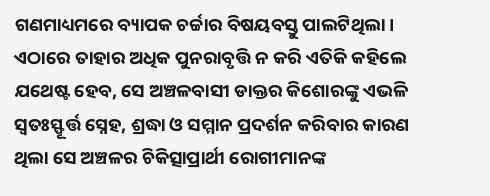ଗଣମାଧ୍ୟମରେ ବ୍ୟାପକ ଚର୍ଚ୍ଚାର ବିଷୟବସ୍ତୁ ପାଲଟିଥିଲା। ଏଠାରେ ତାହାର ଅଧିକ ପୁନରାବୃତ୍ତି ନ କରି ଏତିକି କହିଲେ ଯଥେଷ୍ଟ ହେବ, ସେ ଅଞ୍ଚଳବାସୀ ଡାକ୍ତର କିଶୋରଙ୍କୁ ଏଭଳି ସ୍ବତଃସ୍ଫୂର୍ତ୍ତ ସ୍ନେହ, ଶ୍ରଦ୍ଧା ଓ ସମ୍ମାନ ପ୍ରଦର୍ଶନ କରିବାର କାରଣ ଥିଲା ସେ ଅଞ୍ଚଳର ଚିକିତ୍ସାପ୍ରାର୍ଥୀ ରୋଗୀମାନଙ୍କ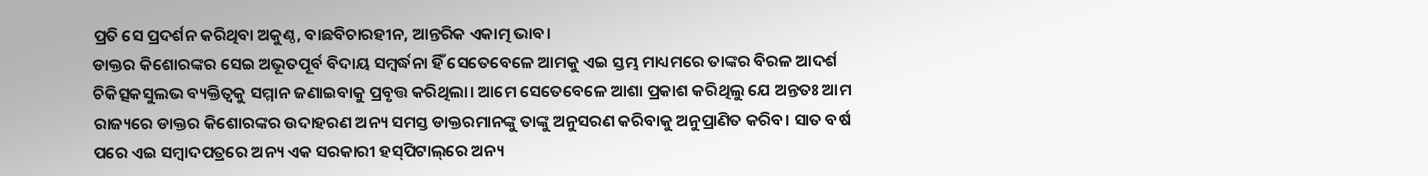ପ୍ରତି ସେ ପ୍ରଦର୍ଶନ କରିଥିବା ଅକୁଣ୍ଠ, ବାଛବିଚାରହୀନ, ଆନ୍ତରିକ ଏକାତ୍ମ ଭାବ।
ଡାକ୍ତର କିଶୋରଙ୍କର ସେଇ ଅଭୂତପୂର୍ବ ବିଦାୟ ସମ୍ବର୍ଦ୍ଧନା ହିଁ ସେତେବେଳେ ଆମକୁ ଏଇ ସ୍ତମ୍ଭ ମାଧ୍ୟମରେ ତାଙ୍କର ବିରଳ ଆଦର୍ଶ ଚିକିତ୍ସକସୁଲଭ ବ୍ୟକ୍ତିତ୍ବକୁ ସମ୍ମାନ ଜଣାଇବାକୁ ପ୍ରବୃତ୍ତ କରିଥିଲା। ଆମେ ସେତେବେଳେ ଆଶା ପ୍ରକାଶ କରିଥିଲୁ ଯେ ଅନ୍ତତଃ ‌ଆମ ରାଜ୍ୟରେ ଡାକ୍ତର କିଶୋରଙ୍କର ଉଦାହରଣ ଅନ୍ୟ ସମସ୍ତ ଡାକ୍ତରମାନଙ୍କୁ ତାଙ୍କୁ ଅନୁସରଣ କରିବାକୁ ଅନୁପ୍ରାଣିତ କରିବ। ସାତ ବର୍ଷ ପରେ ଏଇ ସମ୍ବାଦପତ୍ରରେ ଅନ୍ୟ ଏକ ସରକାରୀ ହସ୍‌ପିଟାଲ୍‌ରେ ଅନ୍ୟ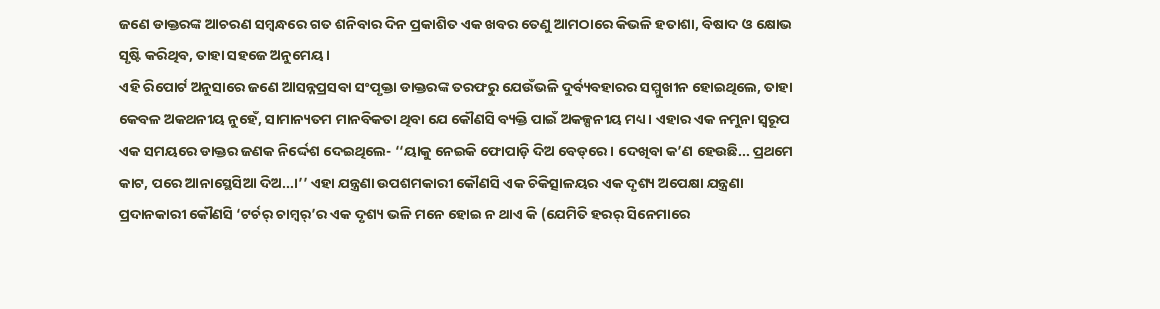ଜଣେ ଡାକ୍ତରଙ୍କ ଆଚରଣ ସମ୍ବନ୍ଧରେ ଗତ ଶନିବାର ଦିନ ପ୍ରକାଶିତ ଏକ ଖବର ତେଣୁ ଆମଠାରେ କିଭଳି ହତାଶା, ବିଷାଦ ଓ କ୍ଷୋଭ ସୃଷ୍ଟି କରିଥିବ, ତାହା ସହଜେ ଅନୁମେୟ।
ଏହି ରିପୋର୍ଟ ଅନୁସାରେ ଜଣେ ଆସନ୍ନପ୍ରସବା ସଂପୃକ୍ତା ଡାକ୍ତରଙ୍କ ତରଫରୁ ଯେଉଁଭଳି ଦୁର୍ବ୍ୟବହାରର ସମ୍ମୁଖୀନ ହୋଇଥିଲେ, ତାହା କେବଳ ଅକଥନୀୟ ନୁହେଁ, ସାମାନ୍ୟତମ ମାନବିକତା ଥିବା ଯେ କୌଣସି ବ୍ୟକ୍ତି ପାଇଁ ଅକଳ୍ପନୀୟ ମଧ୍ୟ। ଏହାର ଏକ ନମୁନା ସ୍ବରୂପ ଏକ ସମୟରେ ଡାକ୍ତର ଜଣକ ନିର୍ଦ୍ଦେଶ ଦେଇଥିଲେ- ‘‘ୟାକୁ ନେଇକି ଫୋପାଡ଼ି ଦିଅ ବେଡ୍‌ରେ। ଦେଖିବା କ’ଣ ହେଉଛି... ପ୍ରଥମେ କାଟ, ପରେ ଆନାସ୍ଥେସିଆ ଦିଅ...।’’ ଏହା ଯନ୍ତ୍ରଣା ଉପଶମକାରୀ କୌଣସି ଏକ ଚିକିତ୍ସାଳୟର ଏକ ଦୃଶ୍ୟ ଅପେକ୍ଷା ଯନ୍ତ୍ରଣା ପ୍ରଦାନକାରୀ କୌଣସି ‘ଟର୍ଚର୍ ଚାମ୍ବର୍’ର ଏକ ଦୃଶ୍ୟ ଭଳି ମନେ ହୋଇ ନ ଥାଏ କି (ଯେମିତି ହରର୍ ସିନେମାରେ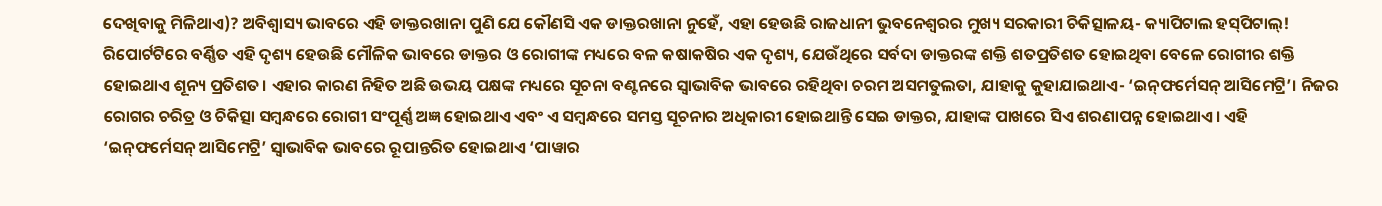ଦେଖିବାକୁ ମିଳିଥାଏ)? ଅବିଶ୍ବାସ୍ୟ ଭାବରେ ଏହି ଡାକ୍ତରଖାନା ପୁଣି ଯେ କୌଣସି ଏକ ଡାକ୍ତରଖାନା ନୁହେଁ, ଏହା ହେଉଛି ରାଜଧାନୀ ଭୁବନେଶ୍ବରର ମୁଖ୍ୟ ସରକାରୀ ଚିକିତ୍ସାଳୟ- କ୍ୟାପିଟାଲ ହସ୍‌ପିଟାଲ୍!
ରିପୋର୍ଟଟିରେ ବର୍ଣ୍ଣିତ ଏହି ଦୃଶ୍ୟ ହେଉଛି ମୌଳିକ ଭାବରେ ଡାକ୍ତର ଓ ରୋଗୀଙ୍କ ମଧ୍ୟରେ ବଳ କଷାକଷିର ଏକ ଦୃଶ୍ୟ, ଯେଉଁଥିରେ ସର୍ବଦା ଡାକ୍ତରଙ୍କ ଶକ୍ତି ଶତପ୍ରତିଶତ ହୋଇଥିବା ବେଳେ ରୋଗୀର ଶକ୍ତି ହୋଇଥାଏ ଶୂନ୍ୟ ପ୍ରତିଶତ। ଏହାର କାରଣ ନିହିତ ଅଛି ଉଭୟ ପକ୍ଷଙ୍କ ମଧ୍ୟରେ ସୂଚନା ବଣ୍ଟନରେ ସ୍ବାଭାବିକ ଭା‌ବରେ ରହିଥିବା ଚରମ ଅସମତୁଲତା, ଯାହାକୁ କୁହାଯାଇଥାଏ- ‘ଇନ୍‌ଫର୍ମେସନ୍ ଆସିମେଟ୍ରି’। ନିଜର ରୋଗର ଚରିତ୍ର ଓ ଚିକିତ୍ସା ସମ୍ବନ୍ଧରେ ରୋଗୀ ସଂପୂର୍ଣ୍ଣ ଅଜ୍ଞ ହୋଇଥାଏ ଏବଂ ଏ ସମ୍ବନ୍ଧରେ ସମସ୍ତ ସୂଚନାର ଅଧିକାରୀ ହୋଇଥାନ୍ତି ସେଇ ଡାକ୍ତର, ଯାହାଙ୍କ ପାଖରେ ସିଏ ଶରଣାପନ୍ନ ହୋଇଥାଏ। ଏହି ‘ଇନ୍‌ଫର୍ମେସନ୍ ଆସିମେଟ୍ରି’ ସ୍ବାଭାବିକ ଭାବରେ ରୂପାନ୍ତରିତ ହୋଇଥାଏ ‘ପାୱାର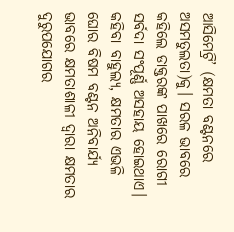ଆ‌ସିମେଟ୍ରି’ (କ୍ଷମତା ବଣ୍ଟନରେ ଅସମତୁଲତା)କୁ। ସରଳ ଭାବରେ କହିଲେ ଡାକ୍ତରଙ୍କ ପାଖରେ ରୋଗୀ ସର୍ବଦା ସଂପୂର୍ଣ୍ଣ ଅସହାୟ ହୋଇଥାଏ। କହିବା ବାହୁଲ୍ୟ, କ୍ଷମତାର ଏଭଳି ଘୋର ବିଷମ ବଣ୍ଟନ ଅନିବାର୍ଯ୍ୟ ଭାବରେ କ୍ଷମତାଶାଳୀ ଦ୍ବାରା କ୍ଷମତାର ଦୁରୁପଯୋଗର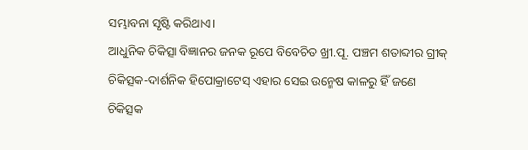ସମ୍ଭାବନା ସୃଷ୍ଟି କରିଥାଏ।
ଆଧୁନିକ ଚିକିତ୍ସା ବିଜ୍ଞାନର ଜନକ ରୂପେ ବିବେଚିତ ଖ୍ରୀ.ପୂ. ପଞ୍ଚମ ଶତାବ୍ଦୀ‌ର ଗ୍ରୀକ୍ ଚିକିତ୍ସକ-ଦାର୍ଶନିକ ହିପୋକ୍ରାଟେସ୍ ଏହାର ସେଇ ଉନ୍ମେଷ କାଳରୁ ହିଁ ଜଣେ ଚିକିତ୍ସକ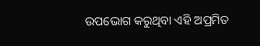ଉପଭୋଗ କରୁଥିବା ଏହି ଅପ୍ରମିତ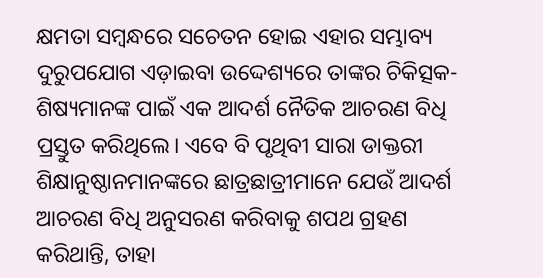କ୍ଷମତା ସମ୍ବନ୍ଧରେ ସଚେତନ ହୋଇ ଏହାର ସମ୍ଭାବ୍ୟ ଦୁରୁପଯୋଗ ଏଡ଼ାଇବା ଉଦ୍ଦେଶ୍ୟରେ ତାଙ୍କର ଚିକିତ୍ସକ-ଶିଷ୍ୟମାନଙ୍କ ପାଇଁ ଏକ ଆଦର୍ଶ ନୈତିକ ଆଚରଣ ବିଧି ପ୍ରସ୍ତୁତ କରିଥିଲେ। ଏବେ ବି ପୃଥିବୀ ସାରା ଡାକ୍ତରୀ ଶିକ୍ଷାନୁଷ୍ଠାନମାନଙ୍କରେ ଛାତ୍ରଛାତ୍ରୀମାନେ ଯେଉଁ ଆଦର୍ଶ ଆଚରଣ ବିଧି ଅନୁସରଣ କରିବାକୁ ଶପଥ ଗ୍ରହଣ କରିଥାନ୍ତି, ତାହା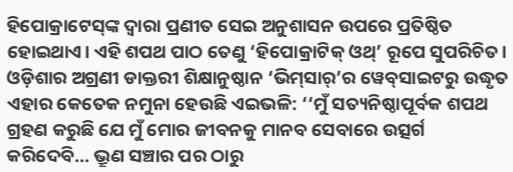ହିପୋକ୍ରାଟେସ୍‌ଙ୍କ ଦ୍ବାରା ପ୍ରଣୀତ ସେଇ ଅନୁଶାସନ ଉପରେ ପ୍ରତିଷ୍ଠିତ ହୋଇଥାଏ। ଏହି ଶପଥ ପାଠ ତେଣୁ ‘ହିପୋକ୍ରାଟିକ୍ ଓଥ୍’ ରୂପେ ସୁପରିଚିତ। ଓଡ଼ିଶାର ଅଗ୍ରଣୀ ଡାକ୍ତରୀ ଶିକ୍ଷାନୁଷ୍ଠାନ ‘ଭିମ୍‌ସାର୍’ର ୱେବ୍‌ସାଇଟରୁ ଉଦ୍ଧୃତ ଏହାର କେତେକ ନମୁନା ହେଉଛି ଏଇଭଳି: ‘‘ମୁଁ ସତ୍ୟନିଷ୍ଠାପୂର୍ବକ ଶପଥ ଗ୍ରହଣ କରୁଛି ଯେ ମୁଁ ମୋର ଜୀବନକୁ ମାନବ ସେବାରେ ଉତ୍ସର୍ଗ କରିଦେବି... ଭ୍ରୂଣ ସଞ୍ଚାର ପର ଠାରୁ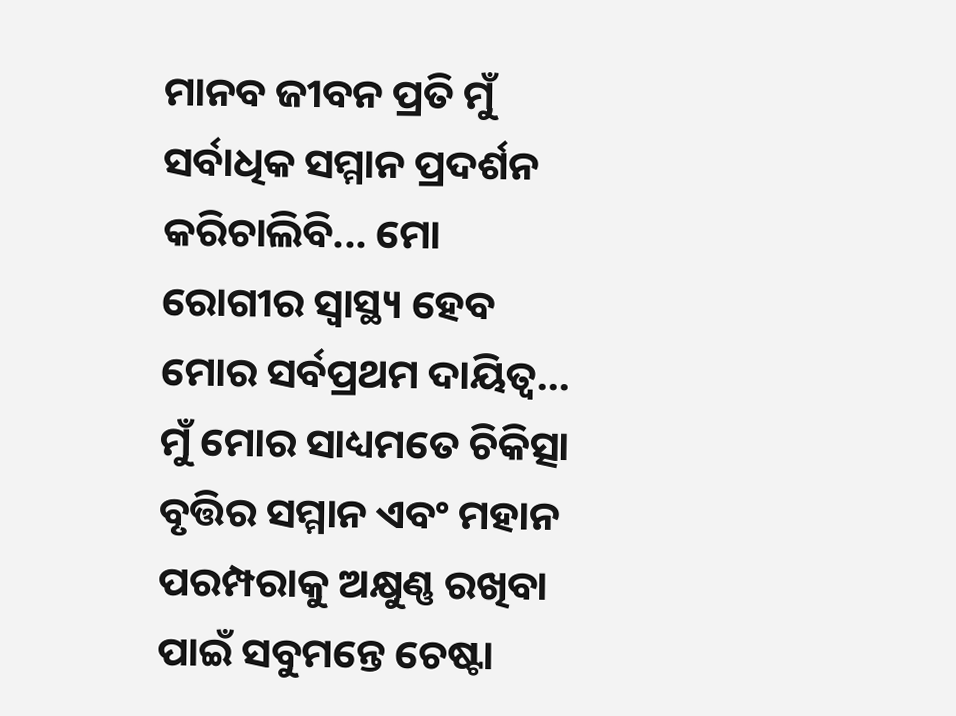ମାନବ ଜୀବନ ପ୍ରତି ମୁଁ ସର୍ବାଧିକ ସମ୍ମାନ ପ୍ରଦର୍ଶନ କରିଚାଲିବି... ମୋ ରୋଗୀର ସ୍ବାସ୍ଥ୍ୟ ହେବ ମୋର ସର୍ବପ୍ରଥମ ଦାୟିତ୍ବ... ମୁଁ ମୋର ସାଧ୍ୟମତେ ଚିକିତ୍ସା ବୃତ୍ତିର ସମ୍ମାନ ଏବଂ ମହାନ ପରମ୍ପରାକୁ ଅକ୍ଷୁଣ୍ଣ ରଖିବା ପାଇଁ ସବୁମନ୍ତେ ଚେଷ୍ଟା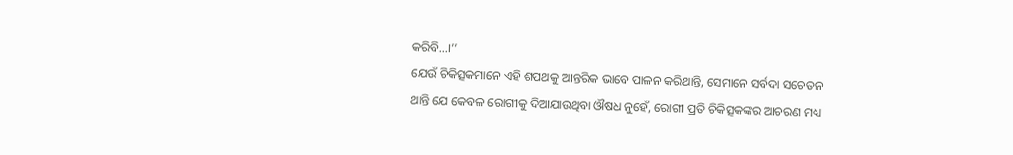କରିବି...।’’
ଯେଉଁ ଚିକିତ୍ସକମାନେ ଏହି ଶପଥକୁ ଆନ୍ତରିକ ଭାବେ ପାଳନ କରିଥାନ୍ତି, ସେମାନେ ସର୍ବଦା ସଚେତନ ଥାନ୍ତି ଯେ କେବଳ ରୋଗୀକୁ ଦିଆଯାଉଥିବା ଔଷଧ ନୁହେଁ, ରୋଗୀ ପ୍ରତି ଚିକିତ୍ସକଙ୍କର ଆଚରଣ ମଧ୍ୟ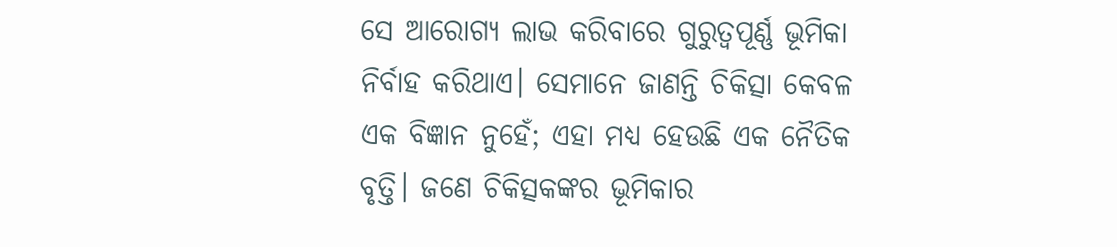ସେ ଆରୋଗ୍ୟ ଲାଭ କରିବାରେ ଗୁରୁତ୍ବପୂର୍ଣ୍ଣ ଭୂମିକା ନିର୍ବାହ କରିଥାଏ। ସେମାନେ ଜାଣନ୍ତି ଚିକିତ୍ସା କେବଳ ଏକ ବିଜ୍ଞାନ ନୁହେଁ; ଏହା ମଧ୍ୟ ହେଉଛି ଏକ ନୈତିକ ବୃତ୍ତି। ଜଣେ ଚିକିତ୍ସକଙ୍କର ଭୂମିକାର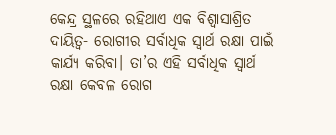କେନ୍ଦ୍ର ସ୍ଥଳରେ ରହିଥାଏ ଏକ ବିଶ୍ବାସାଶ୍ରିତ ଦାୟିତ୍ବ- ରୋଗୀର ସର୍ବାଧିକ ସ୍ବାର୍ଥ ରକ୍ଷା ପାଇଁ କାର୍ଯ୍ୟ କରିବା। ତା’ର ଏହି ସର୍ବାଧିକ ସ୍ବାର୍ଥ ରକ୍ଷା କେବଳ ରୋଗ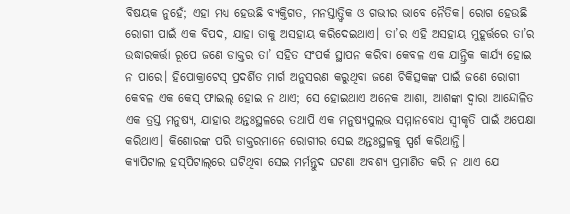ବିଷୟକ ନୁହେଁ; ଏହା ମଧ୍ୟ ହେଉଛି ବ୍ୟକ୍ତିଗତ, ମନସ୍ତାତ୍ତ୍ବିକ ଓ ଗଭୀର ଭାବେ ନୈତିକ। ରୋଗ ହେଉଛି ରୋଗୀ ପାଇଁ ଏକ ବିପଦ, ଯାହା ତାକୁ ଅସହାୟ କରିଦେଇଥାଏ। ତା’ର ଏହି ଅସହାୟ ମୁହୂର୍ତ୍ତରେ ତା’ର ଉଦ୍ଧାରକର୍ତ୍ତା ରୂପେ ଜଣେ ଡାକ୍ତର ତା’ ସହିତ ସଂପର୍କ ସ୍ଥାପନ କରିବା କେବଳ ଏକ ଯାନ୍ତ୍ରିକ କାର୍ଯ୍ୟ ହୋଇ ନ ପାରେ। ହିପୋକ୍ରାଟେସ୍ ପ୍ରଦର୍ଶିତ ମାର୍ଗ ଅନୁସରଣ କରୁଥିବା ଜଣେ ଚିକିତ୍ସକଙ୍କ ପାଇଁ ଜଣେ ରୋଗୀ କେବଳ ଏକ କେସ୍ ଫାଇଲ୍ ହୋଇ ନ ଥାଏ; ସେ ହୋଇଥାଏ ଅନେକ ଆଶା, ଆଶଙ୍କା ଦ୍ବାରା ଆନ୍ଦୋଳିତ ଏକ ତ୍ରସ୍ତ ମନୁଷ୍ୟ, ଯାହାର ଅନ୍ତଃସ୍ଥଳରେ ତଥାପି ଏକ ମନୁଷ୍ୟସୁଲଭ ସମ୍ମାନବୋଧ ସ୍ବୀକୃତି ପାଇଁ ଅପେକ୍ଷା କରିଥାଏ। କିଶୋରଙ୍କ ପରି ଡାକ୍ତରମାନେ ରୋଗୀର ସେଇ ଅନ୍ତଃସ୍ଥଳକୁ ସ୍ପର୍ଶ କରିଥାନ୍ତି।
କ୍ୟାପିଟାଲ ହସ୍‌ପିଟାଲ୍‌ରେ ଘଟିଥିବା ସେଇ ମର୍ମନ୍ତୁଦ ଘଟଣା ଅବଶ୍ୟ ପ୍ରମାଣିତ କରି ନ ଥାଏ ଯେ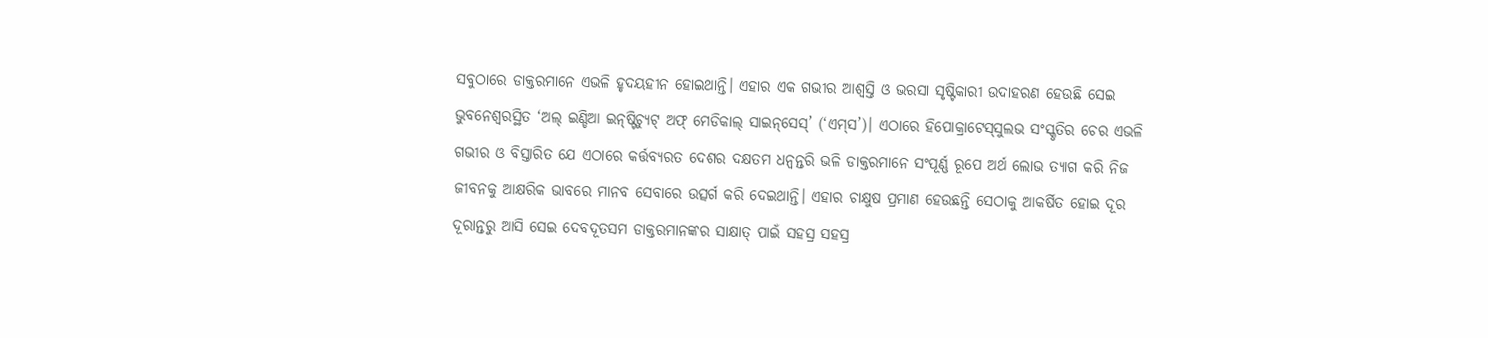ସବୁଠାରେ ଡାକ୍ତରମାନେ ଏଭଳି ହୃଦୟହୀନ ହୋଇଥାନ୍ତି। ଏହାର ଏକ ଗଭୀର ଆଶ୍ବସ୍ତି ଓ ଭରସା ସୃଷ୍ଟିକାରୀ ଉଦାହରଣ ହେଉଛି ସେଇ ଭୁବନେଶ୍ବରସ୍ଥିତ ‘ଅଲ୍ ଇଣ୍ଡିଆ ଇନ୍‌ଷ୍ଟିଚ୍ୟୁଟ୍ ଅଫ୍ ମେଡିକାଲ୍ ସାଇନ୍‌ସେସ୍’ (‘ଏମ୍‌ସ’)। ଏଠାରେ ହିପୋକ୍ରାଟେସ୍‌ସୁଲଭ ସଂସ୍କୃତିର ଚେର ଏଭଳି ଗଭୀର ଓ ବିସ୍ତାରିତ ଯେ ଏଠାରେ କର୍ତ୍ତବ୍ୟରତ ଦେଶର ଦକ୍ଷତମ ଧନ୍ବନ୍ତରି ଭଳି ଡାକ୍ତରମାନେ ସଂପୂର୍ଣ୍ଣ ରୂପେ ଅର୍ଥ ଲୋଭ ତ୍ୟାଗ କରି ନିଜ ଜୀବନକୁ ଆକ୍ଷରିକ ଭାବରେ ମାନବ ସେବାରେ ଉତ୍ସର୍ଗ କରି ଦେଇଥାନ୍ତି। ଏହାର ଚାକ୍ଷୁଷ ପ୍ରମାଣ ହେଉଛନ୍ତି ସେଠାକୁ ଆକର୍ଷିତ ହୋଇ ଦୂର ଦୂରାନ୍ତରୁ ଆସି ସେଇ ଦେବଦୂତସମ ଡାକ୍ତରମାନଙ୍କର ସାକ୍ଷାତ୍ ପାଇଁ ସହସ୍ର ସହସ୍ର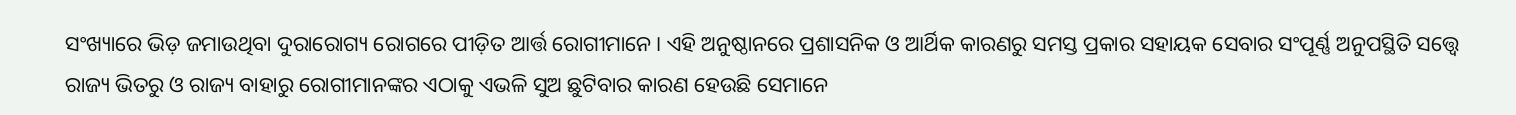ସଂଖ୍ୟାରେ ଭିଡ଼ ଜମାଉଥିବା ଦୁରାରୋଗ୍ୟ ରୋଗରେ ପୀଡ଼ିତ ଆର୍ତ୍ତ ରୋଗୀମାନେ। ଏହି ଅନୁଷ୍ଠାନରେ ପ୍ରଶାସନିକ ଓ ଆର୍ଥିକ କାରଣରୁ ସମସ୍ତ ପ୍ରକାର ସହାୟକ ସେବାର ସଂପୂର୍ଣ୍ଣ ଅନୁପସ୍ଥିତି ସତ୍ତ୍ବେ ରାଜ୍ୟ ଭିତରୁ ଓ ରାଜ୍ୟ ବାହାରୁ ରୋଗୀମାନଙ୍କର ଏଠାକୁ ଏଭଳି ସୁଅ ଛୁଟିବାର କାରଣ ହେଉଛି ସେମାନେ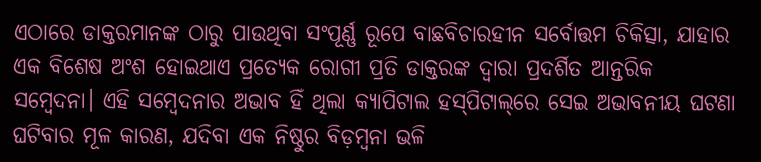ଏଠାରେ ଡାକ୍ତରମାନଙ୍କ ଠାରୁ ପାଉଥିବା ସଂପୂର୍ଣ୍ଣ ରୂପେ ବାଛବିଚାରହୀନ ସର୍ବୋତ୍ତମ ଚିକିତ୍ସା, ଯାହାର ଏକ ବିଶେଷ ଅଂଶ ହୋଇଥାଏ ପ୍ରତ୍ୟେକ ରୋଗୀ ପ୍ରତି ଡାକ୍ତରଙ୍କ ଦ୍ବାରା ପ୍ରଦର୍ଶିତ ଆନ୍ତରିକ ସମ୍ବେଦନା। ଏହି ସମ୍ବେଦନାର ଅଭାବ ହିଁ ଥିଲା କ୍ୟାପିଟାଲ ହସ୍‌ପିଟାଲ୍‌ରେ ସେଇ ଅଭାବନୀୟ ଘଟଣା ଘଟିବାର ମୂଳ କାରଣ, ଯଦିବା ଏକ ନିଷ୍ଠୁର ବିଡ଼ମ୍ବନା ଭଳି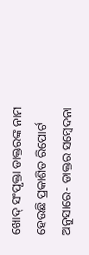ଖୋଦ୍ ସଂପୃକ୍ତା ଡାକ୍ତରଙ୍କ ନାମ ହେଉଛି ପ୍ରକାଶିତ ରିପୋର୍ଟ ଅନୁସାରେ- ଡାକ୍ତର ସମ୍ବେଦନା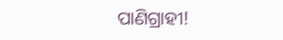ପାଣିଗ୍ରାହୀ!